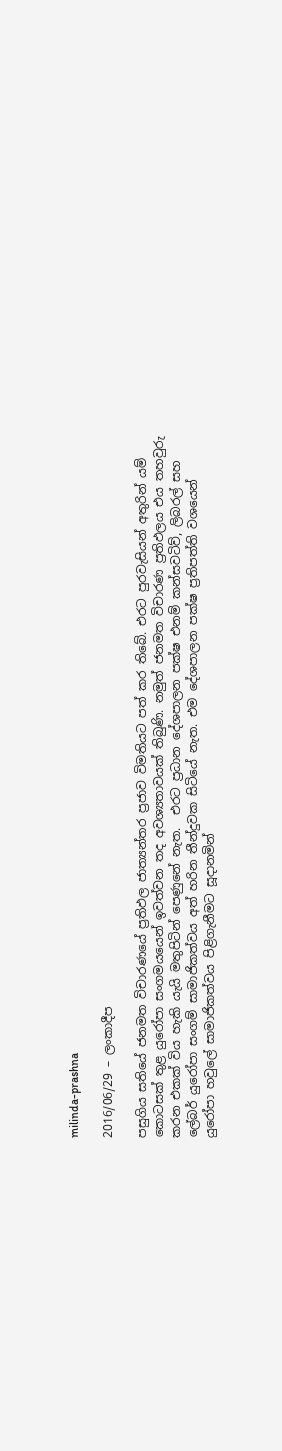milinda-prashna

2016/06/29 – ලංකාදීප

පසුගිය සතියේ ජනමත විචාරණයේ ප්‍රතිඵල ජාත්‍යන්තර ප්‍රජාව විමතියට පත් කර තිබේ. එරට පුරවැසියන් අතුරින් යම් කොටසක් තුළ යුරෝපා සංගමයයෙන් ඉවත්වන තද අවශ්‍යතාවයක් තිබුණි. නමුත් ජනමත විචාරණ ප්‍රතිඵලය එය තහවුරු කරන එකක් විය හැකි යැයි මතුපිටින් පෙණුනේ නැත.  එරට ප්‍රධාන දේශපාලන පක්ෂ එනම් කන්සවටිව්, ලිබරල් සහ ලේබර් යුරෝපා සංගම් සාමාජිකත්වය අත් හරින තීන්දුවක සිටියේ නැත. එම දේශපාලන පක්ෂ ප්‍රතිපත්ති වශයෙන් යුරෝපා හවුලේ සාමාජිකත්වය පිළිගැනීමට සූදානමින්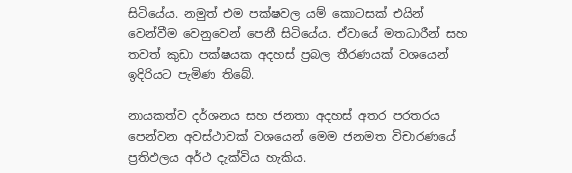සිටියේය. නමුත් එම පක්ෂවල යම් කොටසක් එයින් වෙන්වීම වෙනුවෙන් පෙනී සිටියේය. ඒවායේ මතධාරීන් සහ තවත් කුඩා පක්ෂයක අදහස් ප්‍රබල තීරණයක් වශයෙන් ඉදිරියට පැමිණ තිබේ.

නායකත්ව දර්ශනය සහ ජනතා අදහස් අතර පරතරය පෙන්වන අවස්ථාවක් වශයෙන් මෙම ජනමත විචාරණයේ ප්‍රතිඵලය අර්ථ දැක්විය හැකිය.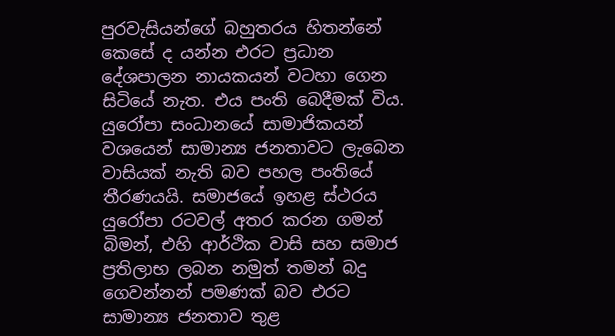පුරවැසියන්ගේ බහුතරය හිතන්නේ කෙසේ ද යන්න එරට ප්‍රධාන දේශපාලන නායකයන් වටහා ගෙන සිටියේ නැත. එය පංති බෙදීමක් විය. යුරෝපා සංධානයේ සාමාජිකයන් වශයෙන් සාමාන්‍ය ජනතාවට ලැබෙන වාසියක් නැති බව පහල පංතියේ තීරණයයි. සමාජයේ ඉහළ ස්ථරය යුරෝපා රටවල් අතර කරන ගමන් බිමන්, එහි ආර්ථික වාසි සහ සමාජ ප්‍රතිලාභ ලබන නමුත් තමන් බදු ගෙවන්නන් පමණක් බව එරට සාමාන්‍ය ජනතාව තුළ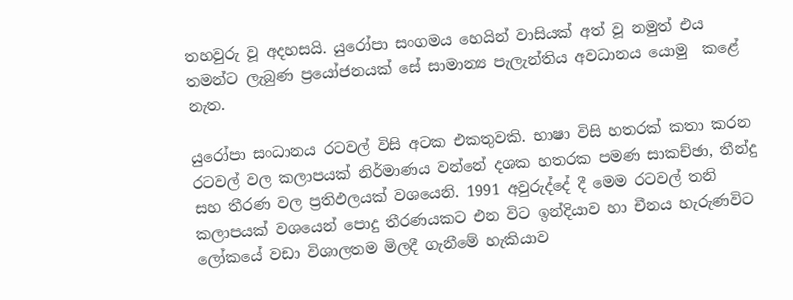තහවුරු වූ අදහසයි. යුරෝපා සංගමය හෙයින් වාසියක් අත් වූ නමුත් එය තමන්ට ලැබුණ ප්‍රයෝජනයක් සේ සාමාන්‍ය පැලැන්තිය අවධානය යොමු  කළේ නැත.

යුරෝපා සංධානය රටවල් විසි අටක එකතුවකි. භාෂා විසි හතරක් කතා කරන රටවල් වල කලාපයක් නිර්මාණය වන්නේ දශක හතරක පමණ සාකච්ඡා, තීන්දු සහ තීරණ වල ප්‍රතිඵලයක් වශයෙනි. 1991 අවුරුද්දේ දී මෙම රටවල් තනි කලාපයක් වශයෙන් පොදු තීරණයකට එන විට ඉන්දියාව හා චීනය හැරුණවිට ලෝකයේ වඩා විශාලතම මිලදී ගැනීමේ හැකියාව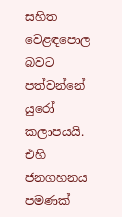සහිත වෙළඳපොල බවට පත්වන්නේ යුරෝ කලාපයයි. එහි ජනගහනය පමණක්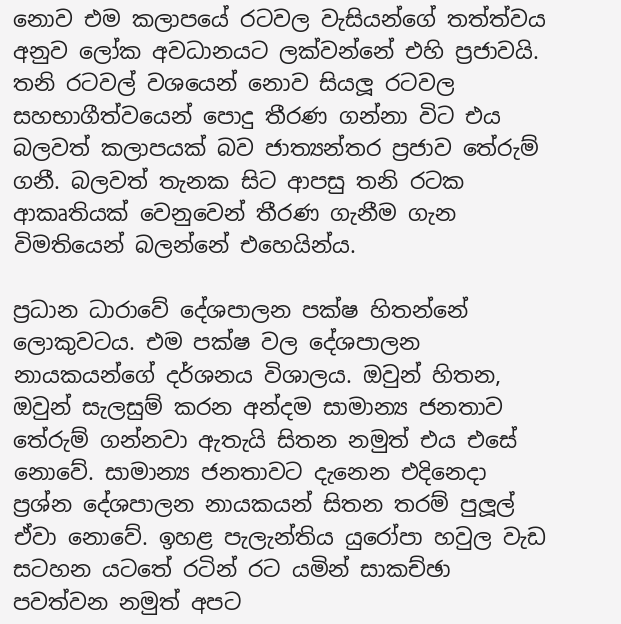නොව එම කලාපයේ රටවල වැසියන්ගේ තත්ත්වය අනුව ලෝක අවධානයට ලක්වන්නේ එහි ප්‍රජාවයි. තනි රටවල් වශයෙන් නොව සියලූ රටවල සහභාගීත්වයෙන් පොදු තීරණ ගන්නා විට එය බලවත් කලාපයක් බව ජාත්‍යන්තර ප්‍රජාව තේරුම් ගනී. බලවත් තැනක සිට ආපසු තනි රටක ආකෘතියක් වෙනුවෙන් තීරණ ගැනීම ගැන විමතියෙන් බලන්නේ එහෙයින්ය.

ප්‍රධාන ධාරාවේ දේශපාලන පක්ෂ හිතන්නේ ලොකුවටය. එම පක්ෂ වල දේශපාලන නායකයන්ගේ දර්ශනය විශාලය. ඔවුන් හිතන, ඔවුන් සැලසුම් කරන අන්දම සාමාන්‍ය ජනතාව තේරුම් ගන්නවා ඇතැයි සිතන නමුත් එය එසේ නොවේ. සාමාන්‍ය ජනතාවට දැනෙන එදිනෙදා ප්‍රශ්න දේශපාලන නායකයන් සිතන තරම් පුලූල් ඒවා නොවේ. ඉහළ පැලැන්තිය යුරෝපා හවුල වැඩ සටහන යටතේ රටින් රට යමින් සාකච්ඡා පවත්වන නමුත් අපට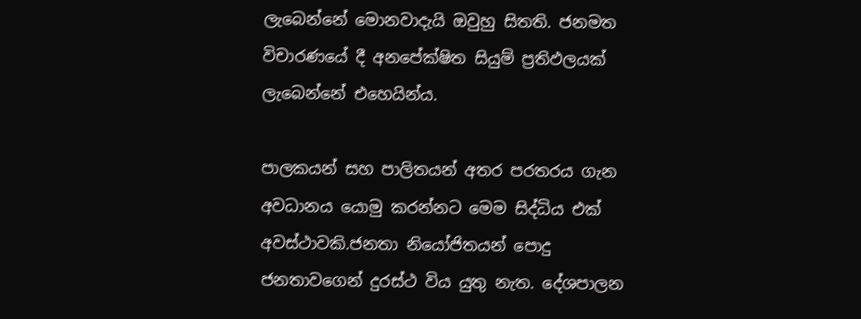ලැබෙන්නේ මොනවාදැයි ඔවුහු සිතති. ජනමත විචාරණයේ දී අනපේක්ෂිත සියුම් ප්‍රතිඵලයක් ලැබෙන්නේ එහෙයින්ය.

පාලකයන් සහ පාලිතයන් අතර පරතරය ගැන අවධානය යොමු කරන්නට මෙම සිද්ධිය එක් අවස්ථාවකි.ජනතා නියෝජිතයන් පොදු ජනතාවගෙන් දුරස්ථ විය යුතු නැත. දේශපාලන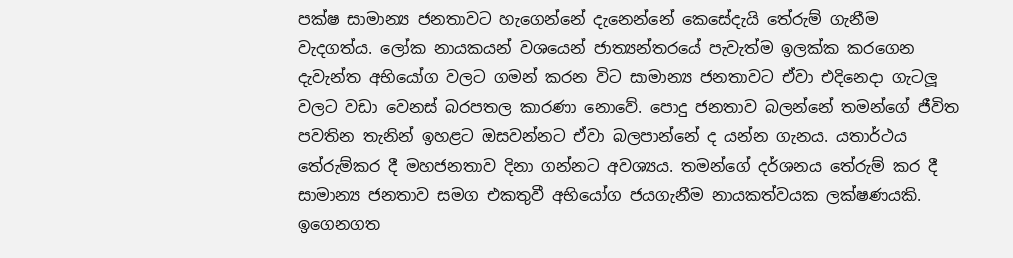පක්ෂ සාමාන්‍ය ජනතාවට හැගෙන්නේ දැනෙන්නේ කෙසේදැයි තේරුම් ගැනීම වැදගත්ය. ලෝක නායකයන් වශයෙන් ජාත්‍යන්තරයේ පැවැත්ම ඉලක්ක කරගෙන දැවැන්ත අභියෝග වලට ගමන් කරන විට සාමාන්‍ය ජනතාවට ඒවා එදිනෙදා ගැටලූ වලට වඩා වෙනස් බරපතල කාරණා නොවේ. පොදු ජනතාව බලන්නේ තමන්ගේ ජීවිත පවතින තැනින් ඉහළට ඔසවන්නට ඒවා බලපාන්නේ ද යන්න ගැනය. යතාර්ථය තේරුම්කර දී මහජනතාව දිනා ගන්නට අවශ්‍යය. තමන්ගේ දර්ශනය තේරුම් කර දී සාමාන්‍ය ජනතාව සමග එකතුවී අභියෝග ජයගැනීම නායකත්වයක ලක්ෂණයකි. ඉගෙනගත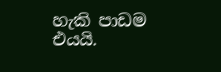හැකි පාඩම එයයි.